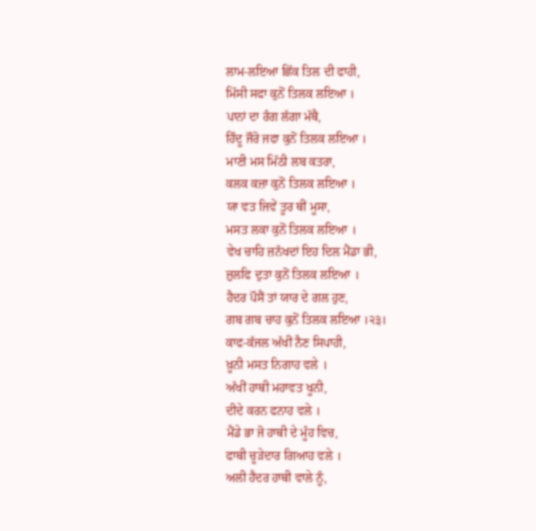ਲਾਮ-ਲਇਆ ਛਿੱਕ ਤਿਲ ਦੀ ਫਾਹੀ,
ਮਿੱਸੀ ਸਫਾ ਕੁਨੋਂ ਤਿਲਕ ਲਇਆ ।
ਪਾਨਾਂ ਦਾ ਰੰਗ ਲੱਗਾ ਮੱਥੈ,
ਹਿੰਦੂ ਜੌਰੋ ਜਫਾ ਕੁਨੋਂ ਤਿਲਕ ਲਇਆ ।
ਮਾਣੀ ਮਸ ਮਿੱਠੀ ਲਬ ਕਤਰਾ,
ਕਲਕ ਕਜ਼ਾ ਕੁਨੋਂ ਤਿਲਕ ਲਇਆ ।
ਯਾ ਵਤ ਜਿਵੇਂ ਤੂਰ ਥੀਂ ਮੂਸਾ,
ਮਸਤ ਲਕਾ ਕੁਨੋਂ ਤਿਲਕ ਲਇਆ ।
ਵੇਖ ਚਾਹਿ ਜ਼ਨੱਖਦਾਂ ਇਹ ਦਿਲ ਮੈਂਡਾ ਭੀ,
ਜ਼ੁਲਫਿ ਦੁਤਾ ਕੁਨੋਂ ਤਿਲਕ ਲਇਆ ।
ਹੈਦਰ ਪੌਸੈਂ ਤਾਂ ਯਾਰ ਦੇ ਗਲ ਹੁਣ,
ਗਬ ਗਬ ਚਾਹ ਕੁਨੋਂ ਤਿਲਕ ਲਇਆ ।੨੩।
ਕਾਫ-ਕੱਜਲ ਅੱਖੀਂ ਨੈਣ ਸਿਪਾਹੀ,
ਖ਼ੂਨੀ ਮਸਤ ਨਿਗਾਹ ਵਲੇ ।
ਅੱਖੀਂ ਹਾਥੀ ਮਹਾਵਤ ਖੂਨੀ,
ਦੀਦੇ ਕਰਨ ਫਨਾਹ ਵਲੇ ।
ਮੈਂਡੇ ਭਾ ਜੋ ਹਾਥੀ ਦੇ ਮੂੰਹ ਵਿਚ,
ਫਾਥੀ ਚੂੜੇਦਾਰ ਗਿਆਹ ਵਲੇ ।
ਅਲੀ ਹੈਦਰ ਹਾਥੀ ਵਾਲੇ ਨੂੰ,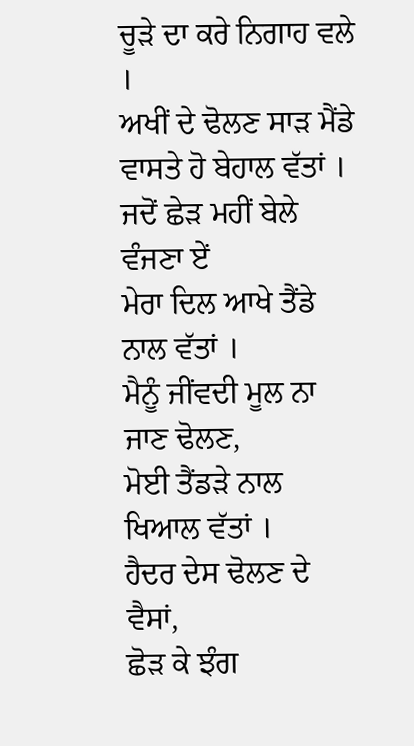ਚੂੜੇ ਦਾ ਕਰੇ ਨਿਗਾਹ ਵਲੇ ।
ਅਖੀਂ ਦੇ ਢੋਲਣ ਸਾੜ ਮੈਂਡੇ
ਵਾਸਤੇ ਹੋ ਬੇਹਾਲ ਵੱਤਾਂ ।
ਜਦੋਂ ਛੇੜ ਮਹੀਂ ਬੇਲੇ ਵੰਜਣਾ ਏਂ
ਮੇਰਾ ਦਿਲ ਆਖੇ ਤੈਂਡੇ ਨਾਲ ਵੱਤਾਂ ।
ਮੈਨੂੰ ਜੀਂਵਦੀ ਮੂਲ ਨਾ ਜਾਣ ਢੋਲਣ,
ਮੋਈ ਤੈਂਡੜੇ ਨਾਲ ਖਿਆਲ ਵੱਤਾਂ ।
ਹੈਦਰ ਦੇਸ ਢੋਲਣ ਦੇ ਵੈਸਾਂ,
ਛੋੜ ਕੇ ਝੰਗ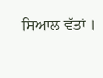ਸਿਆਲ ਵੱਤਾਂ ।